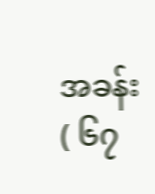အခန်း ( ၆၇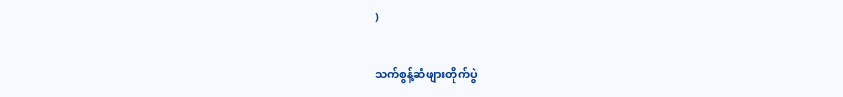)

သက်စွန့်ဆံဖျားတိုက်ပွဲ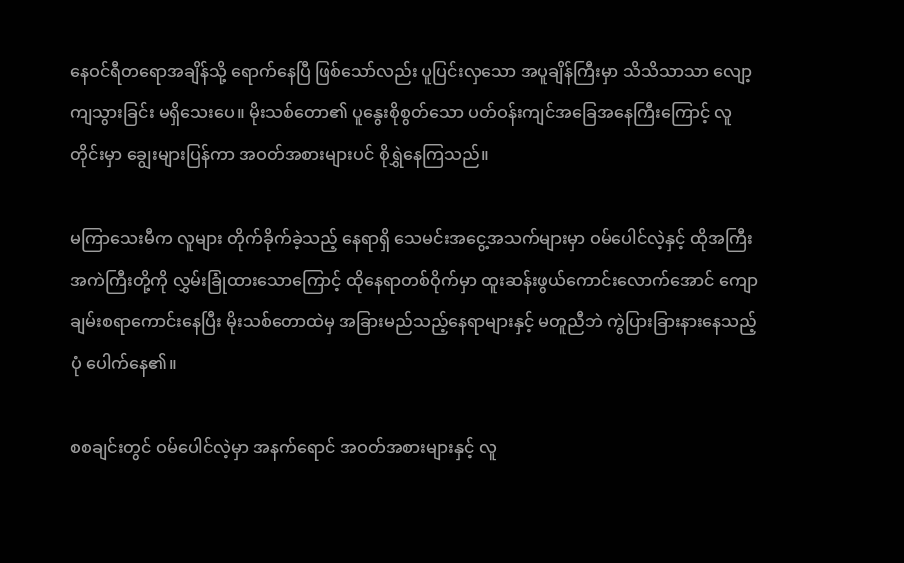နေဝင်ရီတရောအချိန်သို့ ရောက်နေပြီ ဖြစ်သော်လည်း ပူပြင်းလှသော အပူချိန်ကြီးမှာ သိသိသာသာ လျော့ကျသွားခြင်း မရှိသေးပေ။ မိုးသစ်တော၏ ပူနွေးစိုစွတ်သော ပတ်ဝန်းကျင်အခြေအနေကြီးကြောင့် လူတိုင်းမှာ ချွေးများပြန်ကာ အဝတ်အစားများပင် စိုရွှဲနေကြသည်။

မကြာသေးမီက လူများ တိုက်ခိုက်ခဲ့သည့် နေရာရှိ သေမင်းအငွေ့အသက်များမှာ ဝမ်ပေါင်လဲ့နှင့် ထိုအကြီးအကဲကြီးတို့ကို လွှမ်းခြုံထားသောကြောင့် ထိုနေရာတစ်ဝိုက်မှာ ထူးဆန်းဖွယ်ကောင်းလောက်အောင် ကျောချမ်းစရာကောင်းနေပြီး မိုးသစ်တောထဲမှ အခြားမည်သည့်နေရာများနှင့် မတူညီဘဲ ကွဲပြားခြားနားနေသည့်ပုံ ပေါက်နေ၏။

စစချင်းတွင် ဝမ်ပေါင်လဲ့မှာ အနက်ရောင် အဝတ်အစားများနှင့် လူ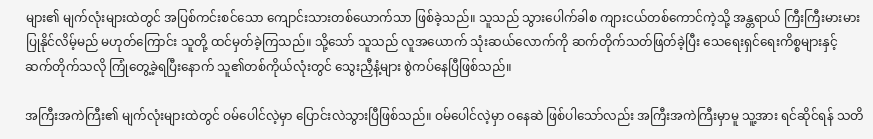များ၏ မျက်လုံးများထဲတွင် အပြစ်ကင်းစင်သော ကျောင်းသားတစ်ယောက်သာ ဖြစ်ခဲ့သည်။ သူသည် သွားပေါက်ခါစ ကျားငယ်တစ်ကောင်ကဲ့သို့ အန္တရာယ် ကြီးကြီးမားမား ပြုနိုင်လိမ့်မည် မဟုတ်ကြောင်း သူတို့ ထင်မှတ်ခဲ့ကြသည်။ သို့သော် သူသည် လူအယောက် သုံးဆယ်လောက်ကို ဆက်တိုက်သတ်ဖြတ်ခဲ့ပြီး သေရေးရှင်ရေးကိစ္စများနှင့် ဆက်တိုက်သလို ကြုံတွေ့ခဲ့ရပြီးနောက် သူ၏တစ်ကိုယ်လုံးတွင် သွေးညှီနံ့များ စွဲကပ်နေပြီဖြစ်သည်။

အကြီးအကဲကြီး၏ မျက်လုံးများထဲတွင် ဝမ်ပေါင်လဲ့မှာ ပြောင်းလဲသွားပြီဖြစ်သည်။ ဝမ်ပေါင်လဲ့မှာ ဝနေဆဲ ဖြစ်ပါသော်လည်း အကြီးအကဲကြီးမှာမူ သူ့အား ရင်ဆိုင်ရန် သတိ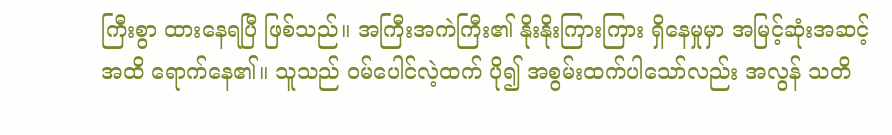ကြီးစွာ ထားနေရပြီ ဖြစ်သည်။ အကြီးအကဲကြီး၏ နိုးနိုးကြားကြား ရှိနေမှုမှာ အမြင့်ဆုံးအဆင့်အထိ ရောက်နေ၏။ သူသည် ဝမ်ပေါင်လဲ့ထက် ပို၍ အစွမ်းထက်ပါသော်လည်း အလွန် သတိ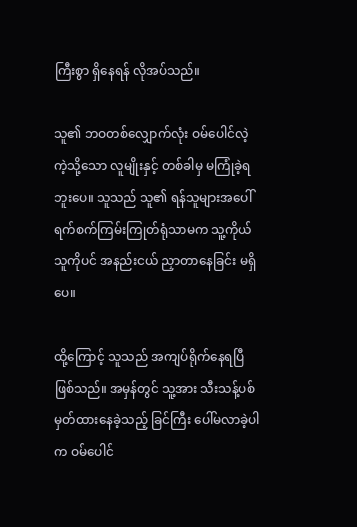ကြီးစွာ ရှိနေရန် လိုအပ်သည်။

သူ၏ ဘဝတစ်လျှောက်လုံး ဝမ်ပေါင်လဲ့ကဲ့သို့သော လူမျိုးနှင့် တစ်ခါမှ မကြုံခဲ့ရဘူးပေ။ သူသည် သူ၏ ရန်သူများအပေါ် ရက်စက်ကြမ်းကြုတ်ရုံသာမက သူ့ကိုယ်သူကိုပင် အနည်းငယ် ညှာတာနေခြင်း မရှိပေ။

ထို့ကြောင့် သူသည် အကျပ်ရိုက်နေရပြီ ဖြစ်သည်။ အမှန်တွင် သူ့အား သီးသန့်ပစ်မှတ်ထားနေခဲ့သည့် ခြင်ကြီး ပေါ်မလာခဲ့ပါက ဝမ်ပေါင်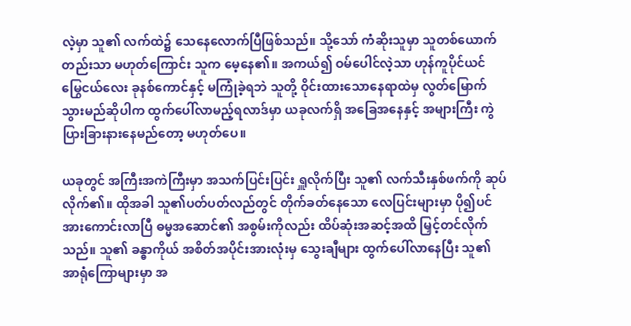လဲ့မှာ သူ၏ လက်ထဲ၌ သေနေလောက်ပြီဖြစ်သည်။ သို့သော် ကံဆိုးသူမှာ သူတစ်ယောက်တည်းသာ မဟုတ်ကြောင်း သူက မေ့နေ၏။ အကယ်၍ ဝမ်ပေါင်လဲ့သာ ဟုန်ကူပိုင်ယင် မြွေငယ်လေး ခုနစ်ကောင်နှင့် မကြုံခဲ့ရဘဲ သူတို့ ဝိုင်းထားသောနေရာထဲမှ လွတ်မြောက်သွားမည်ဆိုပါက ထွက်ပေါ်လာမည့်ရလာဒ်မှာ ယခုလက်ရှိ အခြေအနေနှင့် အများကြီး ကွဲပြားခြားနားနေမည်တော့ မဟုတ်ပေ။

ယခုတွင် အကြီးအကဲကြီးမှာ အသက်ပြင်းပြင်း ရှူလိုက်ပြီး သူ၏ လက်သီးနှစ်ဖက်ကို ဆုပ်လိုက်၏။ ထိုအခါ သူ၏ပတ်ပတ်လည်တွင် တိုက်ခတ်နေသော လေပြင်းများမှာ ပို၍ပင် အားကောင်းလာပြီ ဓမ္မအဆောင်၏ အစွမ်းကိုလည်း ထိပ်ဆုံးအဆင့်အထိ မြှင့်တင်လိုက်သည်။ သူ၏ ခန္ဓာကိုယ် အစိတ်အပိုင်းအားလုံးမှ သွေးချီများ ထွက်ပေါ်လာနေပြီး သူ၏ အာရုံကြောများမှာ အ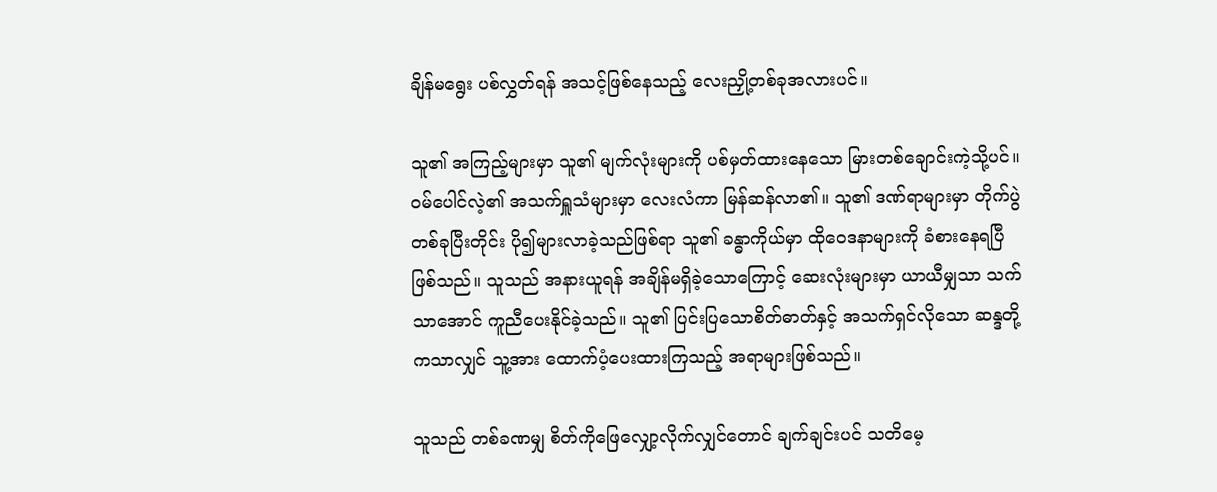ချိန်မရွေး ပစ်လွှတ်ရန် အသင့်ဖြစ်နေသည့် လေးညှို့တစ်ခုအလားပင်။

သူ၏ အကြည့်များမှာ သူ၏ မျက်လုံးများကို ပစ်မှတ်ထားနေသော မြားတစ်ချောင်းကဲ့သို့ပင်။ ဝမ်ပေါင်လဲ့၏ အသက်ရှူသံများမှာ‌ လေးလံကာ မြန်ဆန်လာ၏။ သူ၏ ဒဏ်ရာများမှာ တိုက်ပွဲတစ်ခုပြီးတိုင်း ပို၍များလာခဲ့သည်ဖြစ်ရာ သူ၏ ခန္ဓာကိုယ်မှာ ထိုဝေဒနာများကို ခံစားနေရပြီဖြစ်သည်။ သူသည် အနားယူရန် အချိန်မရှိခဲ့သောကြောင့် ဆေးလုံးများမှာ ယာယီမျှသာ သက်သာအောင် ကူညီပေးနိုင်ခဲ့သည်။ သူ၏ ပြင်းပြသောစိတ်ဓာတ်နှင့် အသက်ရှင်လိုသော ဆန္ဒတို့ကသာလျှင် သူ့အား ထောက်ပံ့ပေးထားကြသည့် အရာများဖြစ်သည်။

သူသည် တစ်ခဏမျှ စိတ်ကိုဖြေလျှော့လိုက်လျှင်တောင် ချက်ချင်းပင် သတိမေ့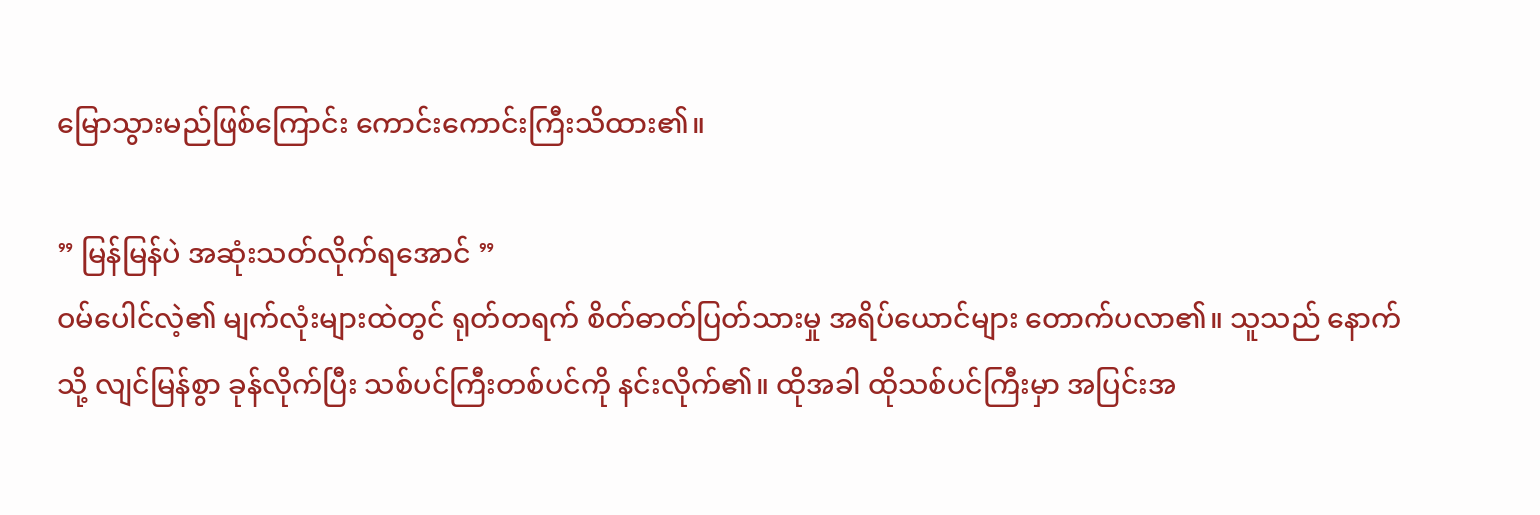မြောသွားမည်ဖြစ်ကြောင်း ကောင်းကောင်းကြီးသိထား၏။

” မြန်မြန်ပဲ အဆုံးသတ်လိုက်ရအောင် ”
ဝမ်ပေါင်လဲ့၏ မျက်လုံးများထဲတွင် ရုတ်တရက် စိတ်ဓာတ်ပြတ်သားမှု အရိပ်ယောင်များ တောက်ပလာ၏။ သူသည် နောက်သို့ လျင်မြန်စွာ ခုန်လိုက်ပြီး သစ်ပင်ကြီးတစ်ပင်ကို နင်းလိုက်၏။ ထိုအခါ ထိုသစ်ပင်ကြီးမှာ အပြင်းအ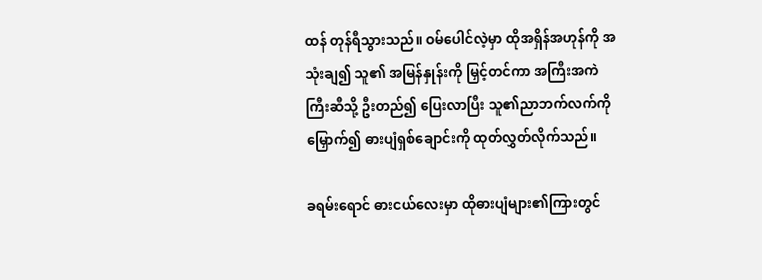ထန် တုန်ရီသွားသည်။ ဝမ်ပေါင်လဲ့မှာ ထိုအရှိန်အဟုန်ကို အသုံးချ၍ သူ၏ အမြန်နှုန်းကို မြှင့်တင်ကာ အကြီးအကဲကြီးဆီသို့ ဦးတည်၍ ပြေးလာပြီး သူ၏ညာဘက်လက်ကို မြှောက်၍ ဓားပျံရှစ်ချောင်းကို ထုတ်လွှတ်လိုက်သည်။

ခရမ်းရောင် ဓားငယ်လေးမှာ ထိုဓားပျံများ၏ကြားတွင်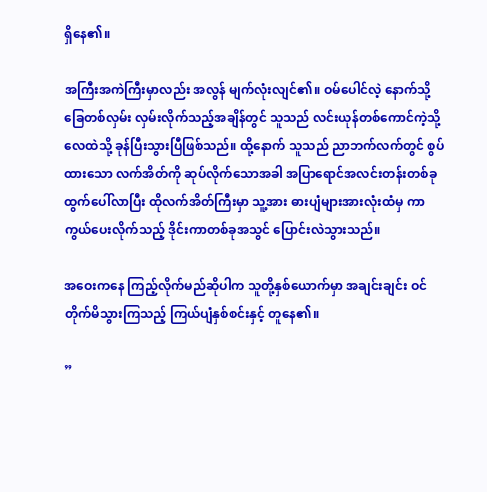ရှိနေ၏။

အကြီးအကဲကြီးမှာလည်း အလွန် မျက်လုံးလျင်၏။ ဝမ်ပေါင်လဲ့ နောက်သို့ ခြေတစ်လှမ်း လှမ်းလိုက်သည့်အချိန်တွင် သူသည် လင်းယုန်တစ်ကောင်ကဲ့သို့ လေထဲသို့ ခုန်ပြီးသွားပြီဖြစ်သည်။ ထို့နောက် သူသည် ညာဘက်လက်တွင် စွပ်ထားသော လက်အိတ်ကို ဆုပ်လိုက်သောအခါ အပြာရောင်အလင်းတန်းတစ်ခု ထွက်ပေါ်လာပြီး ထိုလက်အိတ်ကြီးမှာ သူ့အား ဓားပျံများအားလုံးထံမှ ကာကွယ်ပေးလိုက်သည့် ဒိုင်းကာတစ်ခုအသွင် ပြောင်းလဲသွားသည်။

အဝေးကနေ ကြည့်လိုက်မည်ဆိုပါက သူတို့နှစ်ယောက်မှာ အချင်းချင်း ဝင်တိုက်မိသွားကြသည့် ကြယ်ပျံနှစ်စင်းနှင့် တူနေ၏။

”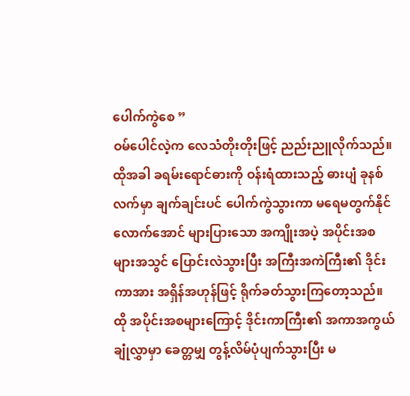ပေါက်ကွဲစေ ”
ဝမ်ပေါင်လဲ့က လေသံတိုးတိုးဖြင့် ညည်းညူလိုက်သည်။ ထိုအခါ ခရမ်းရောင်ဓားကို ဝန်းရံထားသည့် ဓားပျံ ခုနစ်လက်မှာ ချက်ချင်းပင် ပေါက်ကွဲသွားကာ မရေမတွက်နိုင်လောက်အောင် များပြားသော အကျိုးအပဲ့ အပိုင်းအစများအသွင် ပြောင်းလဲသွားပြီး အကြီးအကဲကြီး၏ ဒိုင်းကာအား အရှိန်အဟုန်ဖြင့် ရိုက်ခတ်သွားကြတော့သည်။ ထို အပိုင်းအစများကြောင့် ဒိုင်းကာကြီး၏ အကာအကွယ်ချုံလွှာမှာ ခေတ္တမျှ တွန့်လိမ်ပုံပျက်သွားပြီး မ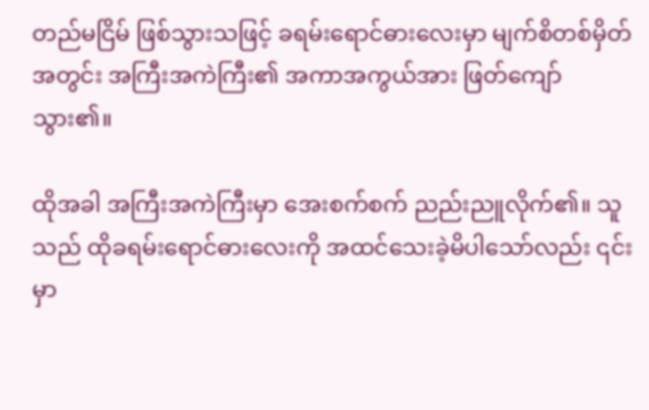တည်မငြိမ် ဖြစ်သွားသဖြင့် ခရမ်းရောင်ဓား‌လေးမှာ မျက်စိတစ်မှိတ်အတွင်း အကြီးအကဲကြီး၏ အကာအကွယ်အား ဖြတ်ကျော်သွား၏။

ထိုအခါ အကြီးအကဲကြီးမှာ အေးစက်စက် ညည်းညူလိုက်၏။ သူသည် ထိုခရမ်းရောင်ဓားလေးကို အထင်သေးခဲ့မိပါသော်လည်း ၎င်းမှာ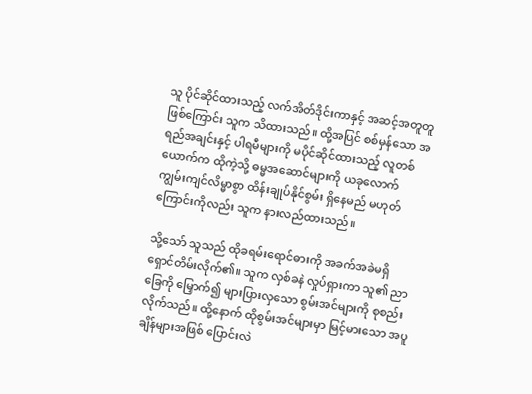သူ ပိုင်ဆိုင်ထားသည့် လက်အိတ်ဒိုင်းကာနှင့် အဆင့်အတူတူဖြစ်ကြောင်း သူက သိထားသည်။ ထို့အပြင် စစ်မှန်သော အရည်အချင်းနှင့် ပါရမီများကို မပိုင်ဆိုင်ထားသည့် လူတစ်ယောက်က ထိုကဲ့သို့ ဓမ္မအဆောင်များကို ယခုလောက် ကျွမ်းကျင်လိမ္မာစွာ ထိန်းချုပ်နိုင်စွမ်း ရှိနေမည် မဟုတ်ကြောင်းကိုလည်း သူက နားလည်ထားသည်။

သို့သော် သူသည် ထိုခရမ်းရောင်ဓားကို အခက်အခဲမရှိ ရှောင်တိမ်းလိုက်၏။ သူက လှစ်ခနဲ လှုပ်ရှားကာ သူ၏ ညာခြေကို မြှောက်၍ များပြားလှသော စွမ်းအင်များကို စုစည်းလိုက်သည်။ ထို့နောက် ထိုစွမ်းအင်များမှာ မြင့်မားသော အပူချိန်များအဖြစ် ပြောင်းလဲ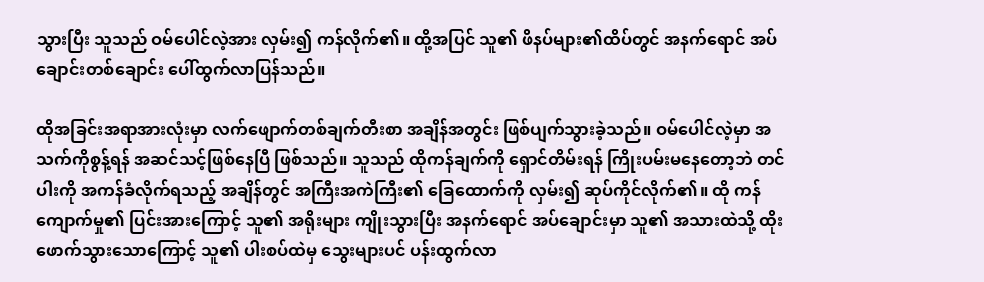သွားပြီး သူသည် ဝမ်ပေါင်လဲ့အား လှမ်း၍ ကန်လိုက်၏။ ထို့အပြင် သူ၏ ဖိနပ်များ၏ထိပ်တွင် အနက်ရောင် အပ်ချောင်းတစ်ချောင်း ပေါ်ထွက်လာပြန်သည်။

ထိုအခြင်းအရာအားလုံးမှာ လက်ဖျောက်တစ်ချက်တီးစာ အချိန်အတွင်း ဖြစ်ပျက်သွားခဲ့သည်။ ဝမ်ပေါင်လဲ့မှာ အသက်ကိုစွန့်ရန် အဆင်သင့်ဖြစ်နေပြီ ဖြစ်သည်။ သူသည် ထိုကန်ချက်ကို ရှောင်တိမ်းရန် ကြိုးပမ်းမနေတော့ဘဲ တင်ပါးကို အကန်ခံလိုက်ရသည့် အချိန်တွင် အကြီးအကဲကြီး၏ ခြေထောက်ကို လှမ်း၍ ဆုပ်ကိုင်လိုက်၏။ ထို ကန်ကျောက်မှု၏ ပြင်းအားကြောင့် သူ၏ အရိုးများ ကျိုးသွားပြီး အနက်ရောင် အပ်ချောင်းမှာ သူ၏ အသားထဲသို့ ထိုးဖောက်သွားသောကြောင့် သူ၏ ပါးစပ်ထဲမှ သွေးများပင် ပန်းထွက်လာ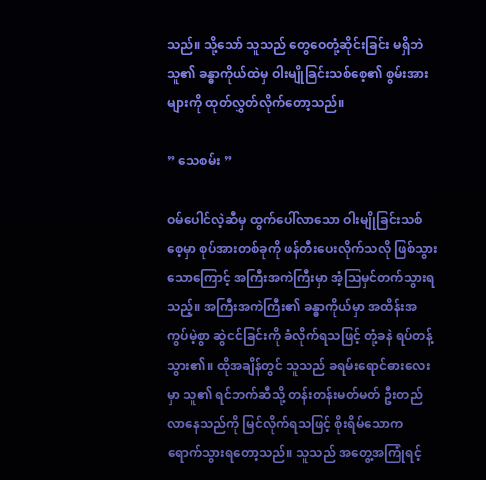သည်။ သို့သော် သူသည် တွေဝေတုံ့ဆိုင်းခြင်း မရှိဘဲ သူ၏ ခန္ဓာကိုယ်ထဲမှ ဝါးမျိုခြင်းသစ်စေ့၏ စွမ်းအားများကို ထုတ်လွှတ်လိုက်တော့သည်။

” သေစမ်း ”

ဝမ်ပေါင်လဲ့ဆီမှ ထွက်ပေါ်လာသော ဝါးမျိုခြင်းသစ်စေ့မှာ စုပ်အားတစ်ခုကို ဖန်တီးပေးလိုက်သလို ဖြစ်သွားသောကြောင့် အကြီးအကဲကြီးမှာ အံ့ဩမှင်တက်သွားရသည့်။ အကြီးအကဲကြီး၏ ခန္ဓာကိုယ်မှာ အထိန်းအကွပ်မဲ့စွာ ဆွဲငင်ခြင်းကို ခံလိုက်ရသဖြင့် တုံ့ခနဲ ရပ်တန့်သွား၏။ ထိုအချိန်တွင် သူသည် ခရမ်းရောင်ဓားလေးမှာ သူ၏ ရင်ဘက်ဆီသို့ တန်းတန်းမတ်မတ် ဦးတည်လာနေသည်ကို မြင်လိုက်ရသဖြင့် စိုးရိမ်သောက ရောက်သွားရတော့သည်။ သူသည် အတွေ့အကြုံရင့်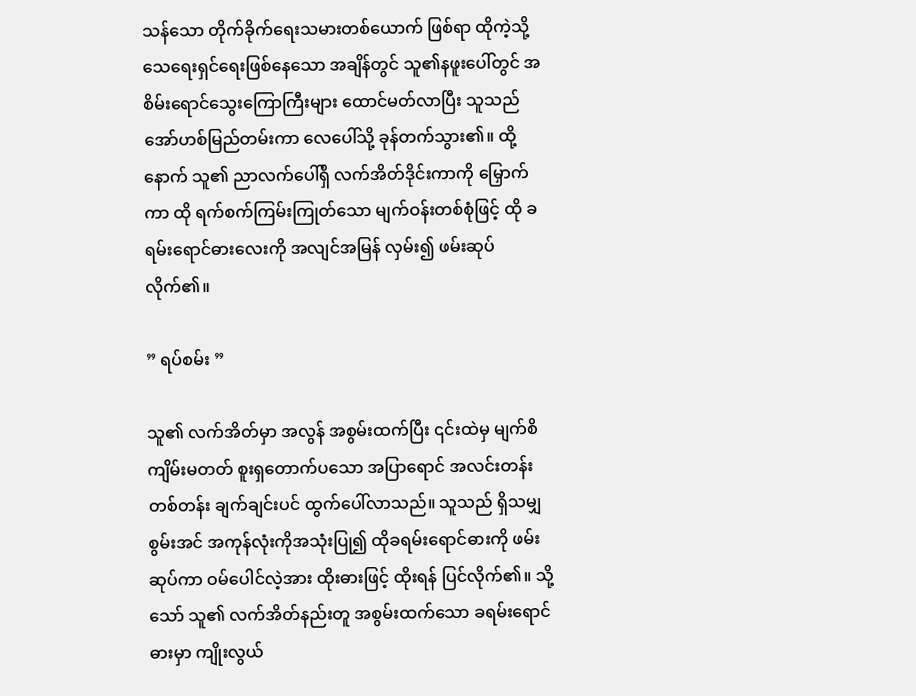သန်သော တိုက်ခိုက်ရေးသမားတစ်ယောက် ဖြစ်ရာ ထိုကဲ့သို့ သေရေးရှင်ရေးဖြစ်နေသော အချိန်တွင် သူ၏နဖူးပေါ်တွင် အစိမ်းရောင်သွေးကြောကြီးများ ထောင်မတ်လာပြီး သူသည် အော်ဟစ်မြည်တမ်းကာ လေပေါ်သို့ ခုန်တက်သွား၏။ ထို့နောက် သူ၏ ညာလက်ပေါ်ရှိ လက်အိတ်ဒိုင်းကာကို မြှောက်ကာ ထို ရက်စက်ကြမ်းကြုတ်သော မျက်ဝန်းတစ်စုံဖြင့် ထို ခရမ်းရောင်ဓားလေးကို အလျင်အမြန် လှမ်း၍ ဖမ်းဆုပ်လိုက်၏။

” ရပ်စမ်း ”

သူ၏ လက်အိတ်မှာ အလွန် အစွမ်းထက်ပြီး ၎င်းထဲမှ မျက်စိကျိမ်းမတတ် စူးရှတောက်ပသော အပြာရောင် အလင်းတန်းတစ်တန်း ချက်ချင်းပင် ထွက်ပေါ်လာသည်။ သူသည် ရှိသမျှစွမ်းအင် အကုန်လုံးကိုအသုံးပြု၍ ထိုခရမ်းရောင်ဓားကို ဖမ်းဆုပ်ကာ ဝမ်ပေါင်လဲ့အား ထိုးဓားဖြင့် ထိုးရန် ပြင်လိုက်၏။ သို့သော် သူ၏ လက်အိတ်နည်းတူ အစွမ်းထက်သော ခရမ်းရောင်ဓားမှာ ကျိုးလွယ်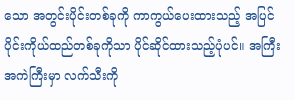သော အတွင်းပိုင်းတစ်ခုကို ကာကွယ်ပေးထားသည့် အပြင်ပိုင်းကိုယ်ထည်တစ်ခုကိုသာ ပိုင်ဆိုင်ထားသည့်ပုံပင်။ အကြီးအကဲကြီးမှာ လက်သီးကို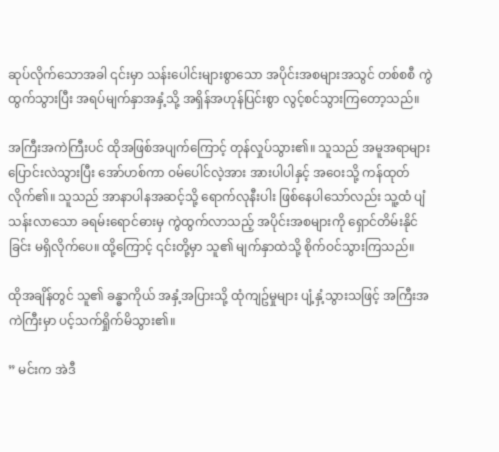ဆုပ်လိုက်သောအခါ ၎င်းမှာ သန်းပေါင်းများစွာသော အပိုင်းအစများအသွင် တစ်စစီ ကွဲထွက်သွားပြီး အရပ်မျက်နှာအနှံ့သို့ အရှိန်အဟုန်ပြင်းစွာ လွင့်စင်သွားကြတော့သည်။

အကြီးအကဲကြီးပင် ထိုအဖြစ်အပျက်ကြောင့် တုန်လှုပ်သွား၏။ သူသည် အမူအရာများပြောင်းလဲသွားပြီး အော်ဟစ်ကာ ဝမ်ပေါင်လဲ့အား အားပါပါနှင့် အဝေးသို့ ကန်ထုတ်လိုက်၏။ သူသည် အာနာပါနအဆင့်သို့ ရောက်လုနီးပါး ဖြစ်နေပါသော်လည်း သူ့ထံ ပျံသန်းလာသော ခရမ်းရောင်ဓားမှ ကွဲထွက်လာသည့် အပိုင်းအစများကို ရှောင်တိမ်းနိုင်ခြင်း မရှိလိုက်ပေ။ ထို့ကြောင့် ၎င်းတို့မှာ သူ၏ မျက်နှာထဲသို့ စိုက်ဝင်သွားကြသည်။

ထိုအချိန်တွင် သူ၏ ခန္ဓာကိုယ် အနှံ့အပြားသို့ ထုံကျဥ်မှုများ ပျံ့နှံ့သွားသဖြင့် အကြီးအကဲကြီးမှာ ပင့်သက်ရှိုက်မိသွား၏။

” မင်းက အဲဒီ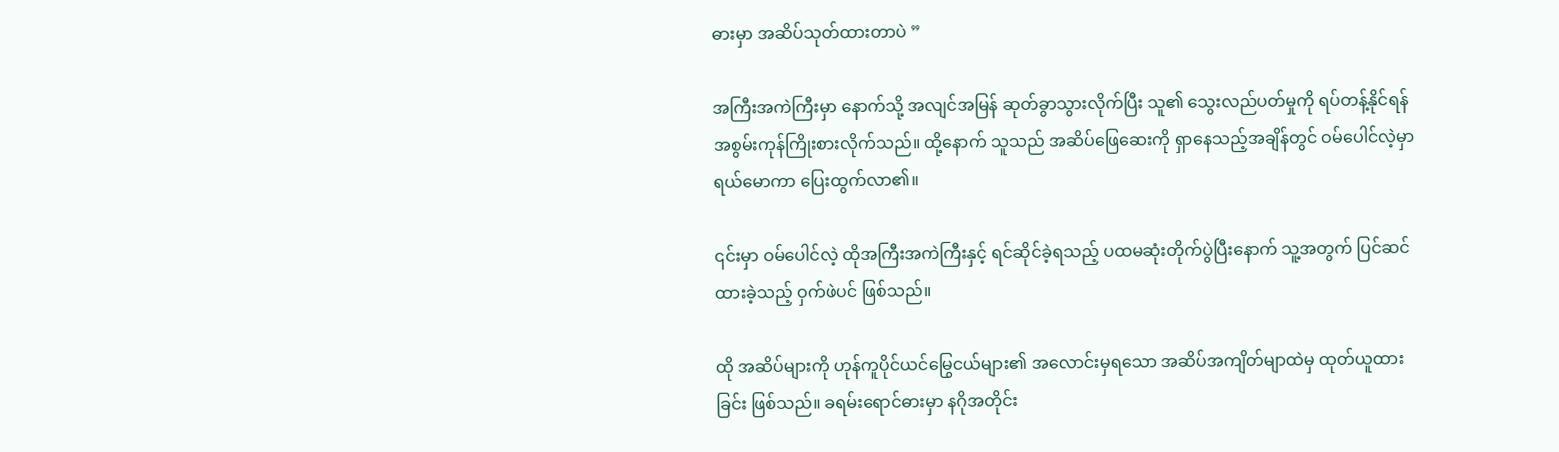ဓားမှာ အဆိပ်သုတ်ထားတာပဲ ”

အကြီးအကဲကြီးမှာ နောက်သို့ အလျင်အမြန် ဆုတ်ခွာသွားလိုက်ပြီး သူ၏ သွေးလည်ပတ်မှုကို ရပ်တန့်နိုင်ရန် အစွမ်းကုန်ကြိုးစားလိုက်သည်။ ထို့နောက် သူသည် အဆိပ်ဖြေဆေးကို ရှာနေသည့်အချိန်တွင် ဝမ်ပေါင်လဲ့မှာ ရယ်မောကာ ပြေးထွက်လာ၏။

၎င်းမှာ ဝမ်ပေါင်လဲ့ ထိုအကြီးအကဲကြီးနှင့် ရင်ဆိုင်ခဲ့ရသည့် ပထမဆုံးတိုက်ပွဲပြီးနောက် သူ့အတွက် ပြင်ဆင်ထားခဲ့သည့် ဝှက်ဖဲပင် ဖြစ်သည်။

ထို အဆိပ်များကို ဟုန်ကူပိုင်ယင်မြွေငယ်များ၏ အလောင်းမှရသော အဆိပ်အကျိတ်မျာထဲမှ ထုတ်ယူထားခြင်း ဖြစ်သည်။ ခရမ်းရောင်ဓားမှာ နဂိုအတိုင်း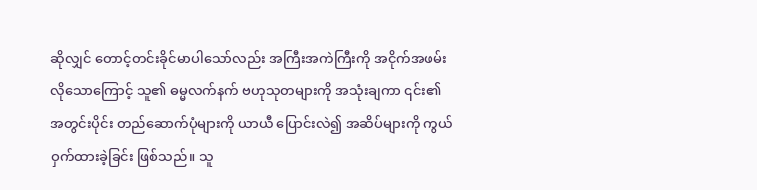ဆိုလျှင် တောင့်တင်းခိုင်မာပါသော်လည်း အကြီးအကဲကြီးကို အငိုက်အဖမ်းလိုသောကြောင့် သူ၏ ဓမ္မလက်နက် ဗဟုသုတများကို အသုံးချကာ ၎င်း၏ အတွင်းပိုင်း တည်ဆောက်ပုံများကို ယာယီ ပြောင်းလဲ၍ အဆိပ်များကို ကွယ်ဝှက်ထားခဲ့ခြင်း ဖြစ်သည်။ သူ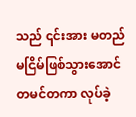သည် ၎င်းအား မတည်မငြိမ်ဖြစ်သွားအောင် တမင်တကာ လုပ်ခဲ့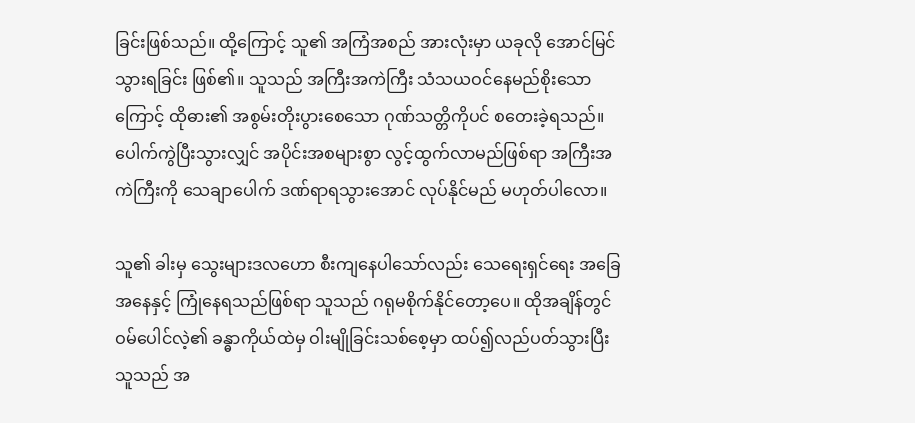ခြင်းဖြစ်သည်။ ထို့ကြောင့် သူ၏ အကြံအစည် အားလုံးမှာ ယခုလို အောင်မြင်သွားရခြင်း ဖြစ်၏။ သူသည် အကြီးအကဲကြီး သံသယဝင်နေမည်စိုးသောကြောင့် ထိုဓား၏ အစွမ်းတိုးပွားစေသော ဂုဏ်သတ္တိကိုပင် စတေးခဲ့ရသည်။ ပေါက်ကွဲပြီးသွားလျှင် အပိုင်းအစများစွာ လွင့်ထွက်လာမည်ဖြစ်ရာ အကြီးအကဲကြီးကို သေချာပေါက် ဒဏ်ရာရသွားအောင် လုပ်နိုင်မည် မဟုတ်ပါလော။

သူ၏ ခါးမှ သွေးများဒလဟော စီးကျနေပါသော်လည်း သေရေးရှင်ရေး အခြေအနေနှင့် ကြုံနေရသည်ဖြစ်ရာ သူသည် ဂရုမစိုက်နိုင်တော့ပေ။ ထိုအချိန်တွင် ဝမ်ပေါင်လဲ့၏ ခန္ဓာကိုယ်ထဲမှ ဝါးမျိုခြင်းသစ်စေ့မှာ ထပ်၍လည်ပတ်သွားပြီး သူသည် အ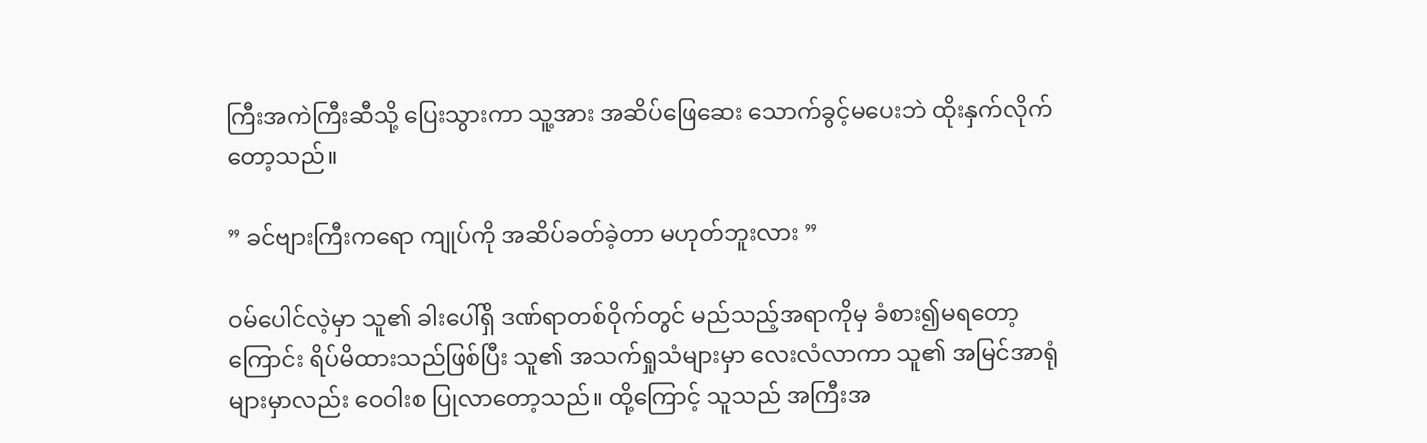ကြီးအကဲကြီးဆီသို့ ပြေးသွားကာ သူ့အား အဆိပ်ဖြေဆေး သောက်ခွင့်မပေးဘဲ ထိုးနှက်လိုက်တော့သည်။

” ခင်ဗျားကြီးကရော ကျုပ်ကို အဆိပ်ခတ်ခဲ့တာ မဟုတ်ဘူးလား ”

ဝမ်ပေါင်လဲ့မှာ သူ၏ ခါးပေါ်ရှိ ဒဏ်ရာတစ်ဝိုက်တွင် မည်သည့်အရာကိုမှ ခံစား၍မရတော့ကြောင်း ရိပ်မိထားသည်ဖြစ်ပြီး သူ၏ အသက်ရှုသံများမှာ လေးလံလာကာ သူ၏ အမြင်အာရုံများမှာလည်း ဝေဝါးစ ပြုလာတော့သည်။ ထို့ကြောင့် သူသည် အကြီးအ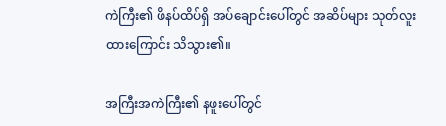ကဲကြီး၏ ဖိနပ်ထိပ်ရှိ အပ်ချောင်းပေါ်တွင် အဆိပ်များ သုတ်လူးထားကြောင်း သိသွား၏။

အကြီးအကဲကြီး၏ နဖူးပေါ်တွင်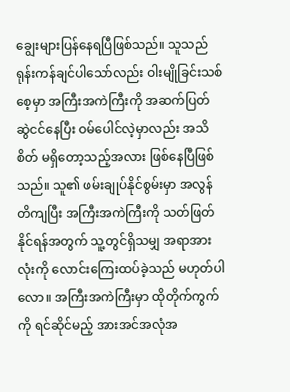ချွေးများပြန်နေရပြီဖြစ်သည်။ သူသည် ရုန်းကန်ချင်ပါသော်လည်း ဝါးမျိုခြင်းသစ်စေ့မှာ အကြီးအကဲကြီးကို အဆက်ပြတ် ဆွဲငင်နေပြီး ဝမ်ပေါင်လဲ့မှာလည်း အသိစိတ် မရှိတော့သည့်အလား ဖြစ်နေပြီဖြစ်သည်။ သူ၏ ဖမ်းချုပ်နိုင်စွမ်းမှာ အလွန် တိကျပြီး အကြီးအကဲကြီးကို သတ်ဖြတ်နိုင်ရန်အတွက် သူ့တွင်ရှိသမျှ အရာအားလုံးကို လောင်းကြေးထပ်ခဲ့သည် မဟုတ်ပါလော။ အကြီးအကဲကြီးမှာ ထိုတိုက်ကွက်ကို ရင်ဆိုင်မည့် အားအင်အလုံအ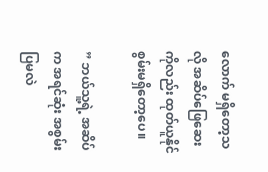လောက် မရှိတော့သလို အဆိပ်ဖြေဆေးကိုလည်း ထုတ်ယူနိုင်စွမ်းမရှိတော့ပေ။

” ဘယ်သူ့ရဲ့ အဆိပ်က အရင်ဆုံး အစွမ်းပြမလဲ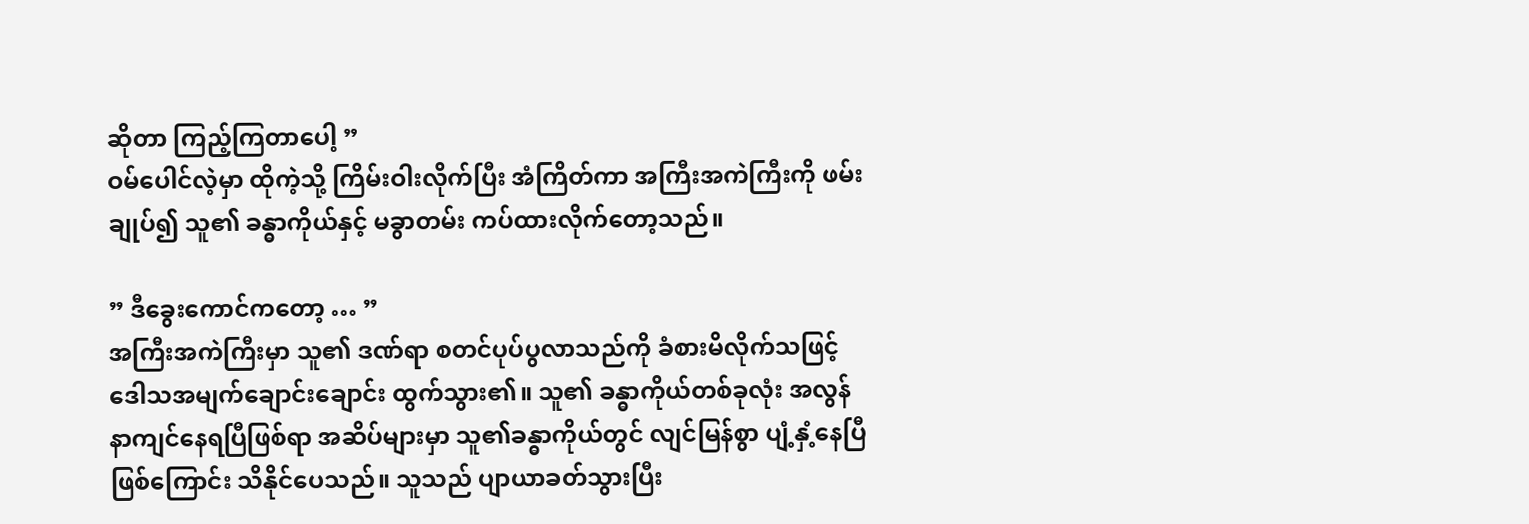ဆိုတာ ကြည့်ကြတာပေါ့ ”
ဝမ်ပေါင်လဲ့မှာ ထိုကဲ့သို့ ကြိမ်းဝါးလိုက်ပြီး အံကြိတ်ကာ အကြီးအကဲကြီးကို ဖမ်းချုပ်၍ သူ၏ ခန္ဓာကိုယ်နှင့် မခွာတမ်း ကပ်ထားလိုက်တော့သည်။

” ဒီခွေးကောင်ကတော့ … ”
အကြီးအကဲကြီးမှာ သူ၏ ဒဏ်ရာ စတင်ပုပ်ပွလာသည်ကို ခံစားမိလိုက်သဖြင့် ဒေါသအမျက်ချောင်းချောင်း ထွက်သွား၏။ သူ၏ ခန္ဓာကိုယ်တစ်ခုလုံး အလွန် နာကျင်နေရပြီဖြစ်ရာ အဆိပ်များမှာ သူ၏ခန္ဓာကိုယ်တွင် လျင်မြန်စွာ ပျံ့နှံ့နေပြီဖြစ်ကြောင်း သိနိုင်ပေသည်။ သူသည် ပျာယာခတ်သွားပြီး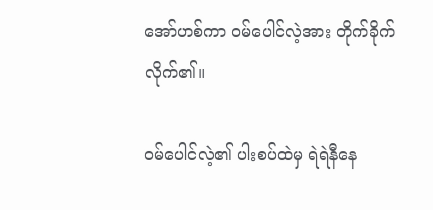အော်ဟစ်ကာ ဝမ်ပေါင်လဲ့အား တိုက်ခိုက်လိုက်၏။

ဝမ်ပေါင်လဲ့၏ ပါးစပ်ထဲမှ ရဲရဲနီနေ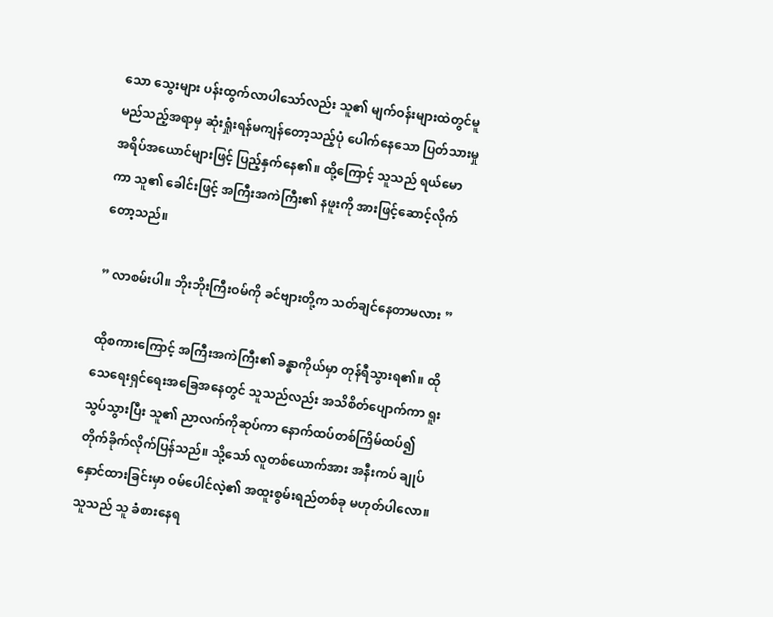သော သွေးများ ပန်းထွက်လာပါသော်လည်း သူ၏ မျက်ဝန်းများထဲတွင်မူ မည်သည့်အရာမှ ဆုံးရှုံးရန်မကျန်တော့သည့်ပုံ ပေါက်နေသော ပြတ်သားမှု အရိပ်အယောင်များဖြင့် ပြည့်နှက်နေ၏။ ထို့ကြောင့် သူသည် ရယ်မောကာ သူ၏ ခေါင်းဖြင့် အကြီးအကဲကြီး၏ နဖူးကို အားဖြင့်ဆောင့်လိုက်တော့သည်။

” လာစမ်းပါ။ ဘိုးဘိုးကြီးဝမ်ကို ခင်ဗျားတို့က သတ်ချင်နေတာမလား ”

ထိုစကားကြောင့် အကြီးအကဲကြီး၏ ခန္ဓာကိုယ်မှာ တုန်ရီသွားရ၏။ ထိုသေရေးရှင်ရေးအခြေအနေတွင် သူသည်လည်း အသိစိတ်ပျောက်ကာ ရူးသွပ်သွားပြီး သူ၏ ညာလက်ကိုဆုပ်ကာ နောက်ထပ်တစ်ကြိမ်ထပ်၍ တိုက်ခိုက်လိုက်ပြန်သည်။ သို့သော် လူတစ်ယောက်အား အနီးကပ် ချုပ်နှောင်ထားခြင်းမှာ ဝမ်ပေါင်လဲ့၏ အထူးစွမ်းရည်တစ်ခု မဟုတ်ပါလော။ သူသည် သူ ခံစားနေရ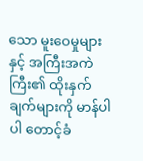သော မူးဝေမှုများနှင့် အကြီးအကဲကြီး၏ ထိုးနှက်ချက်များကို မာန်ပါပါ တောင့်ခံ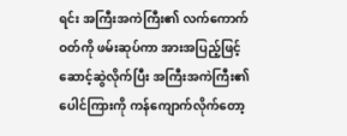ရင်း အကြီးအကဲကြီး၏ လက်ကောက်ဝတ်ကို ဖမ်းဆုပ်ကာ အားအပြည့်ဖြင့် ဆောင့်ဆွဲလိုက်ပြီး အကြီးအကဲကြီး၏ ပေါင်ကြားကို ကန်ကျောက်လိုက်တော့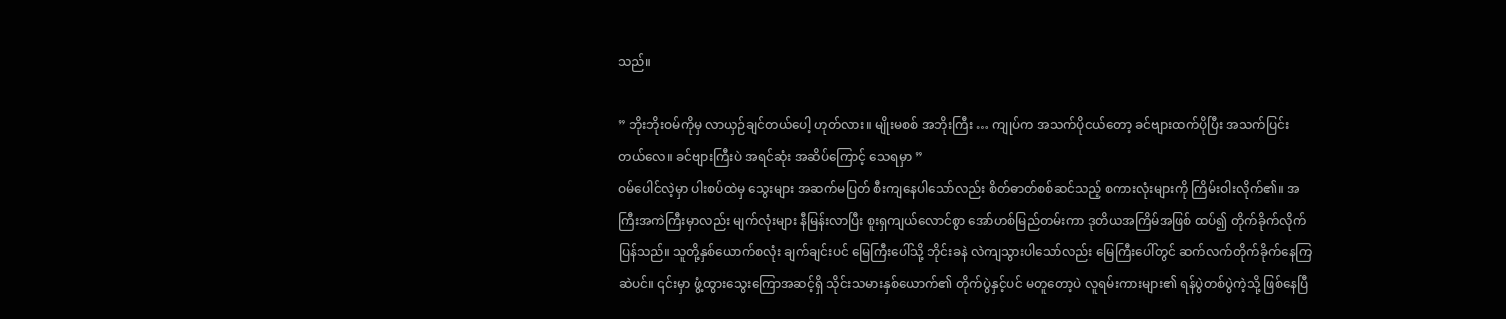သည်။

” ဘိုးဘိုးဝမ်ကိုမှ လာယှဉ်ချင်တယ်ပေါ့ ဟုတ်လား။ မျိုးမစစ် အဘိုးကြီး … ကျုပ်က အသက်ပိုငယ်တော့ ခင်ဗျားထက်ပိုပြီး အသက်ပြင်းတယ်လေ။ ခင်ဗျားကြီးပဲ အရင်ဆုံး အဆိပ်ကြောင့် သေရမှာ ”
ဝမ်ပေါင်လဲ့မှာ ပါးစပ်ထဲမှ သွေးများ အဆက်မပြတ် စီးကျနေပါသော်လည်း စိတ်ဓာတ်စစ်ဆင်သည့် စကားလုံးများကို ကြိမ်းဝါးလိုက်၏။ အကြီးအကဲကြီးမှာလည်း မျက်လုံးများ နီမြန်းလာပြီး စူးရှကျယ်လောင်စွာ အော်ဟစ်မြည်တမ်းကာ ဒုတိယအကြိမ်အဖြစ် ထပ်၍ တိုက်ခိုက်လိုက်ပြန်သည်။ သူတို့နှစ်ယောက်စလုံး ချက်ချင်းပင် မြေကြီးပေါ်သို့ ဘိုင်းခနဲ လဲကျသွားပါသော်လည်း မြေကြီးပေါ်တွင် ဆက်လက်တိုက်ခိုက်နေကြဆဲပင်။ ၎င်းမှာ ဖွံ့ထွားသွေးကြောအဆင့်ရှိ သိုင်းသမားနှစ်ယောက်၏ တိုက်ပွဲနှင့်ပင် မတူတော့ပဲ လူရမ်းကားများ၏ ရန်ပွဲတစ်ပွဲကဲ့သို့ ဖြစ်နေပြီ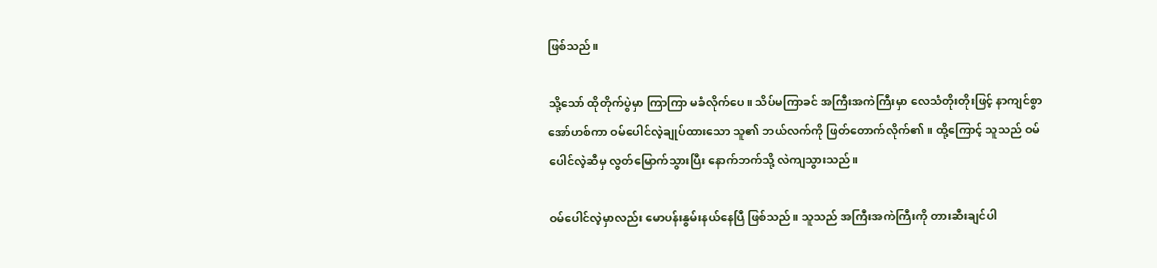ဖြစ်သည်။

သို့သော် ထိုတိုက်ပွဲမှာ ကြာကြာ မခံလိုက်ပေ။ သိပ်မကြာခင် အကြီးအကဲကြီးမှာ လေသံတိုးတိုးဖြင့် နာကျင်စွာ အော်ဟစ်ကာ ဝမ်ပေါင်လဲ့ချုပ်ထားသော သူ၏ ဘယ်လက်ကို ဖြတ်တောက်လိုက်၏။ ထို့ကြောင့် သူသည် ဝမ်ပေါင်လဲ့ဆီမှ လွတ်မြောက်သွားပြီး နောက်ဘက်သို့ လဲကျသွားသည်။

ဝမ်ပေါင်လဲ့မှာလည်း မောပန်းနွမ်းနယ်နေပြီ ဖြစ်သည်။ သူသည် အကြီးအကဲကြီးကို တားဆီးချင်ပါ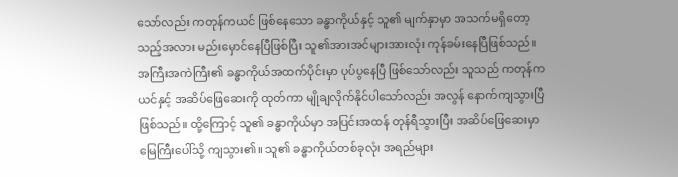သော်လည်း ကတုန်ကယင် ဖြစ်နေသော ခန္ဓာကိုယ်နှင့် သူ၏ မျက်နှာမှာ အသက်မရှိတော့သည့်အလား မည်းမှောင်နေပြီဖြစ်ပြီး သူ၏အားအင်များအားလုံး ကုန်ခမ်းနေပြီဖြစ်သည်။ အကြီးအကဲကြီး၏ ခန္ဓာကိုယ်အထက်ပိုင်းမှာ ပုပ်ပွနေပြီ ဖြစ်သော်လည်း သူသည် ကတုန်ကယင်နှင့် အဆိပ်ဖြေဆေးကို ထုတ်ကာ မျိုချလိုက်နိုင်ပါသော်လည်း အလွန် နောက်ကျသွားပြီဖြစ်သည်။ ထို့ကြောင့် သူ၏ ခန္ဓာကိုယ်မှာ အပြင်းအထန် တုန်ရီသွားပြီး အဆိပ်ဖြေဆေးမှာ မြေကြီးပေါ်သို့ ကျသွား၏။ သူ၏ ခန္ဓာကိုယ်တစ်ခုလုံး အရည်များ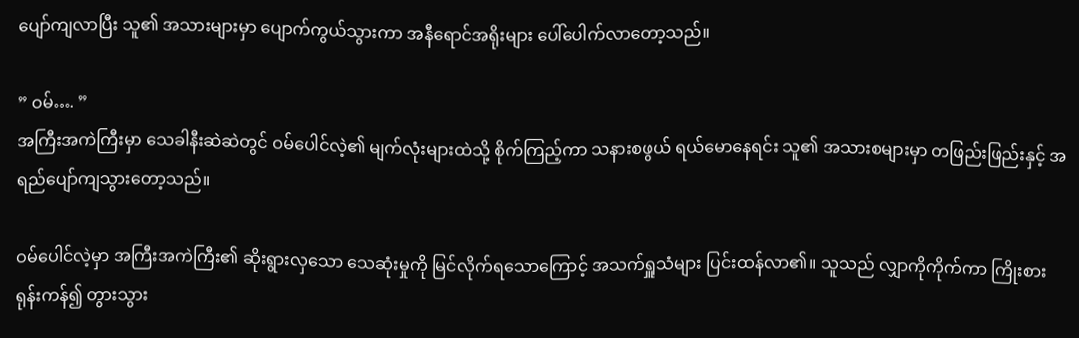ပျော်ကျလာပြီး သူ၏ အသားများမှာ ပျောက်ကွယ်သွားကာ အနီရောင်အရိုးများ ပေါ်ပေါက်လာတော့သည်။

” ဝမ်…. ”
အကြီးအကဲကြီးမှာ သေခါနီးဆဲဆဲတွင် ဝမ်ပေါင်လဲ့၏ မျက်လုံးများထဲသို့ စိုက်ကြည့်ကာ သနားစဖွယ် ရယ်မောနေရင်း သူ၏ အသားစများမှာ တဖြည်းဖြည်းနှင့် အရည်ပျော်ကျသွားတော့သည်။

ဝမ်ပေါင်လဲ့မှာ အကြီးအကဲကြီး၏ ဆိုးရွားလှသော သေဆုံးမှုကို မြင်လိုက်ရသောကြောင့် အသက်ရှူသံများ ပြင်းထန်လာ၏။ သူသည် လျှာကိုကိုက်ကာ ကြိုးစားရုန်းကန်၍ တွားသွား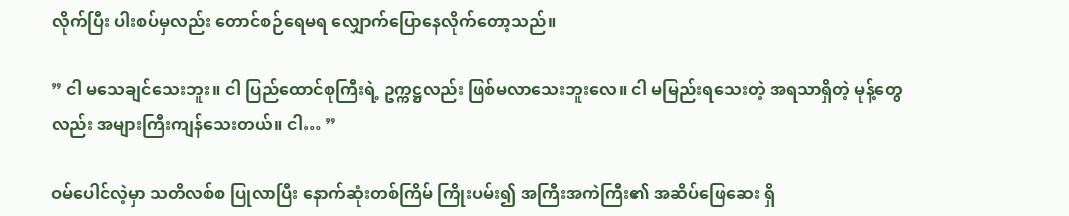လိုက်ပြီး ပါးစပ်မှလည်း တောင်စဉ်ရေမရ လျှောက်ပြောနေလိုက်တော့သည်။

” ငါ မသေချင်သေးဘူး။ ငါ ပြည်ထောင်စုကြီးရဲ့ ဥက္ကဋ္ဌလည်း ဖြစ်မလာသေးဘူးလေ။ ငါ မမြည်းရသေးတဲ့ အရသာရှိတဲ့ မုန့်တွေလည်း အများကြီးကျန်သေးတယ်။ ငါ… ”

ဝမ်ပေါင်လဲ့မှာ သတိလစ်စ ပြုလာပြီး နောက်ဆုံးတစ်ကြိမ် ကြိုးပမ်း၍ အကြီးအကဲကြီး၏ အဆိပ်ဖြေဆေး ရှိ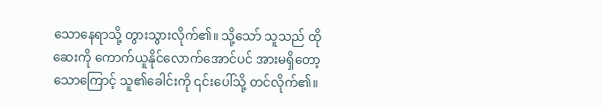သောနေရာသို့ တွားသွားလိုက်၏။ သို့သော် သူသည် ထိုဆေးကို ကောက်ယူနိုင်လောက်အောင်ပင် အားမရှိတော့သောကြောင့် သူ၏ခေါင်းကို ၎င်းပေါ်သို့ တင်လိုက်၏။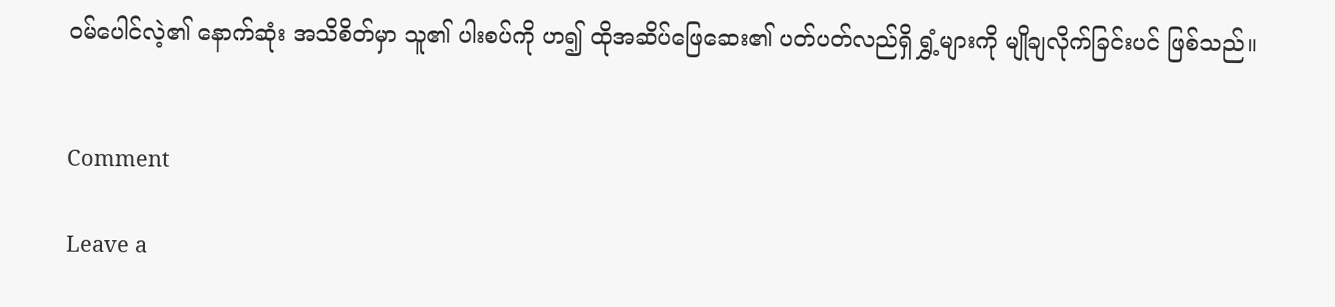ဝမ်ပေါင်လဲ့၏ နောက်ဆုံး အသိစိတ်မှာ သူ၏ ပါးစပ်ကို ဟ၍ ထိုအဆိပ်ဖြေဆေး၏ ပတ်ပတ်လည်ရှိ ရွှံ့များကို မျိုချလိုက်ခြင်းပင် ဖြစ်သည်။


Comment

Leave a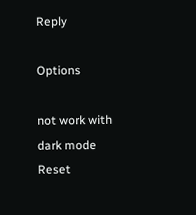Reply

Options

not work with dark mode
Reset